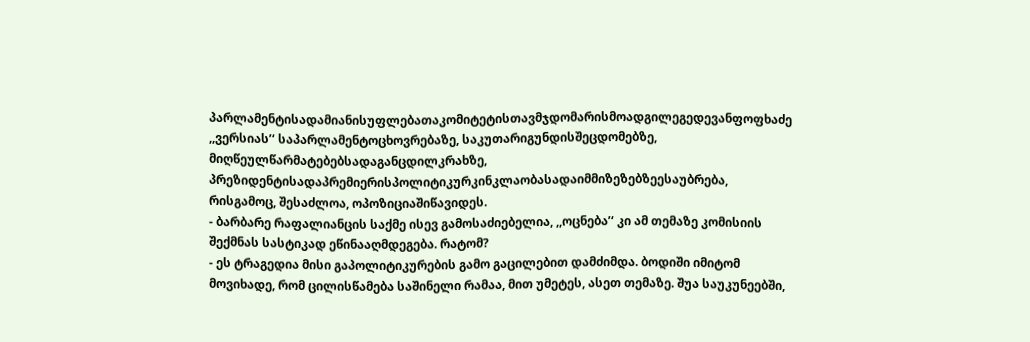პარლამენტისადამიანისუფლებათაკომიტეტისთავმჯდომარისმოადგილეგედევანფოფხაძე ,,ვერსიას’‘ საპარლამენტოცხოვრებაზე, საკუთარიგუნდისშეცდომებზე, მიღწეულწარმატებებსადაგანცდილკრახზე, პრეზიდენტისადაპრემიერისპოლიტიკურკინკლაობასადაიმმიზეზებზეესაუბრება, რისგამოც, შესაძლოა, ოპოზიციაშიწავიდეს.
- ბარბარე რაფალიანცის საქმე ისევ გამოსაძიებელია, ,,ოცნება’‘ კი ამ თემაზე კომისიის შექმნას სასტიკად ეწინააღმდეგება. რატომ?
- ეს ტრაგედია მისი გაპოლიტიკურების გამო გაცილებით დამძიმდა. ბოდიში იმიტომ მოვიხადე, რომ ცილისწამება საშინელი რამაა, მით უმეტეს, ასეთ თემაზე. შუა საუკუნეებში,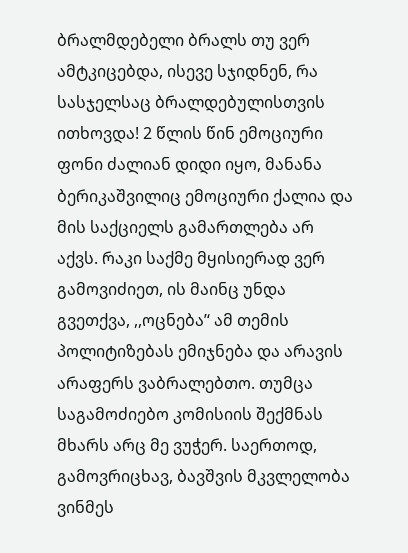ბრალმდებელი ბრალს თუ ვერ ამტკიცებდა, ისევე სჯიდნენ, რა სასჯელსაც ბრალდებულისთვის ითხოვდა! 2 წლის წინ ემოციური ფონი ძალიან დიდი იყო, მანანა ბერიკაშვილიც ემოციური ქალია და მის საქციელს გამართლება არ აქვს. რაკი საქმე მყისიერად ვერ გამოვიძიეთ, ის მაინც უნდა გვეთქვა, ,,ოცნება’‘ ამ თემის პოლიტიზებას ემიჯნება და არავის არაფერს ვაბრალებთო. თუმცა საგამოძიებო კომისიის შექმნას მხარს არც მე ვუჭერ. საერთოდ, გამოვრიცხავ, ბავშვის მკვლელობა ვინმეს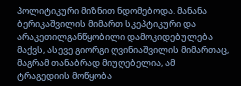პოლიტიკური მიზნით ნდომებოდა. მანანა ბერიკაშვილის მიმართ სკეპტიკური და არაკეთილგანწყობილი დამოკიდებულება მაქვს, ასევე გიორგი ღვინიაშვილის მიმართაც, მაგრამ თანაბრად მიუღებელია, ამ ტრაგედიის მოწყობა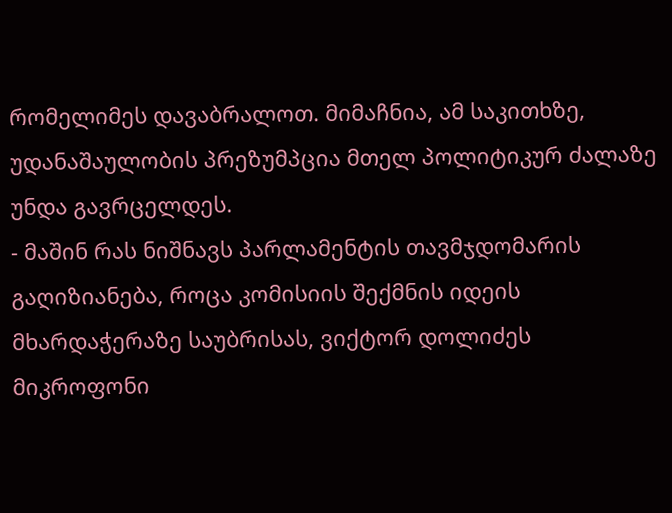რომელიმეს დავაბრალოთ. მიმაჩნია, ამ საკითხზე, უდანაშაულობის პრეზუმპცია მთელ პოლიტიკურ ძალაზე უნდა გავრცელდეს.
- მაშინ რას ნიშნავს პარლამენტის თავმჯდომარის გაღიზიანება, როცა კომისიის შექმნის იდეის მხარდაჭერაზე საუბრისას, ვიქტორ დოლიძეს მიკროფონი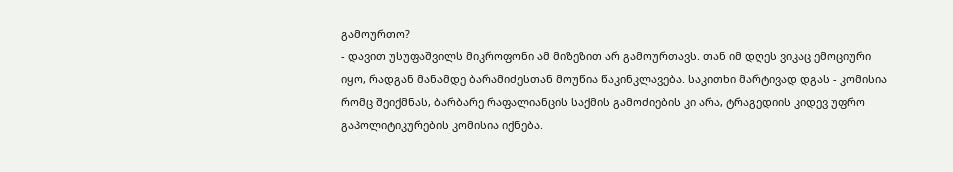გამოურთო?
- დავით უსუფაშვილს მიკროფონი ამ მიზეზით არ გამოურთავს. თან იმ დღეს ვიკაც ემოციური იყო, რადგან მანამდე ბარამიძესთან მოუწია წაკინკლავება. საკითხი მარტივად დგას - კომისია რომც შეიქმნას, ბარბარე რაფალიანცის საქმის გამოძიების კი არა, ტრაგედიის კიდევ უფრო გაპოლიტიკურების კომისია იქნება.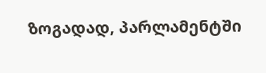ზოგადად, პარლამენტში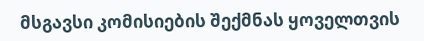მსგავსი კომისიების შექმნას ყოველთვის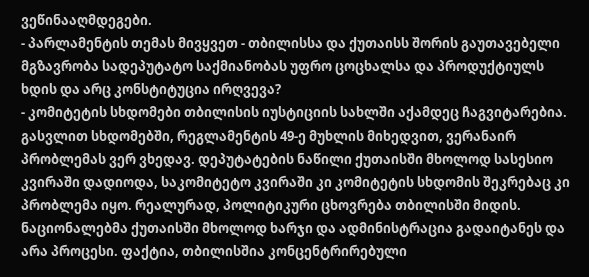ვეწინააღმდეგები.
- პარლამენტის თემას მივყვეთ - თბილისსა და ქუთაისს შორის გაუთავებელი მგზავრობა სადეპუტატო საქმიანობას უფრო ცოცხალსა და პროდუქტიულს ხდის და არც კონსტიტუცია ირღვევა?
- კომიტეტის სხდომები თბილისის იუსტიციის სახლში აქამდეც ჩაგვიტარებია. გასვლით სხდომებში, რეგლამენტის 49-ე მუხლის მიხედვით, ვერანაირ პრობლემას ვერ ვხედავ. დეპუტატების ნაწილი ქუთაისში მხოლოდ სასესიო კვირაში დადიოდა, საკომიტეტო კვირაში კი კომიტეტის სხდომის შეკრებაც კი პრობლემა იყო. რეალურად, პოლიტიკური ცხოვრება თბილისში მიდის. ნაციონალებმა ქუთაისში მხოლოდ ხარჯი და ადმინისტრაცია გადაიტანეს და არა პროცესი. ფაქტია, თბილისშია კონცენტრირებული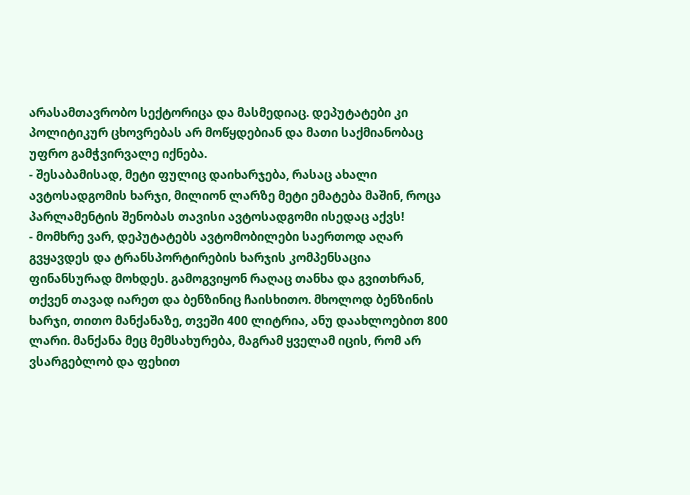არასამთავრობო სექტორიცა და მასმედიაც. დეპუტატები კი პოლიტიკურ ცხოვრებას არ მოწყდებიან და მათი საქმიანობაც უფრო გამჭვირვალე იქნება.
- შესაბამისად, მეტი ფულიც დაიხარჯება, რასაც ახალი ავტოსადგომის ხარჯი, მილიონ ლარზე მეტი ემატება მაშინ, როცა პარლამენტის შენობას თავისი ავტოსადგომი ისედაც აქვს!
- მომხრე ვარ, დეპუტატებს ავტომობილები საერთოდ აღარ გვყავდეს და ტრანსპორტირების ხარჯის კომპენსაცია ფინანსურად მოხდეს. გამოგვიყონ რაღაც თანხა და გვითხრან, თქვენ თავად იარეთ და ბენზინიც ჩაისხითო. მხოლოდ ბენზინის ხარჯი, თითო მანქანაზე, თვეში 400 ლიტრია, ანუ დაახლოებით 800 ლარი. მანქანა მეც მემსახურება, მაგრამ ყველამ იცის, რომ არ ვსარგებლობ და ფეხით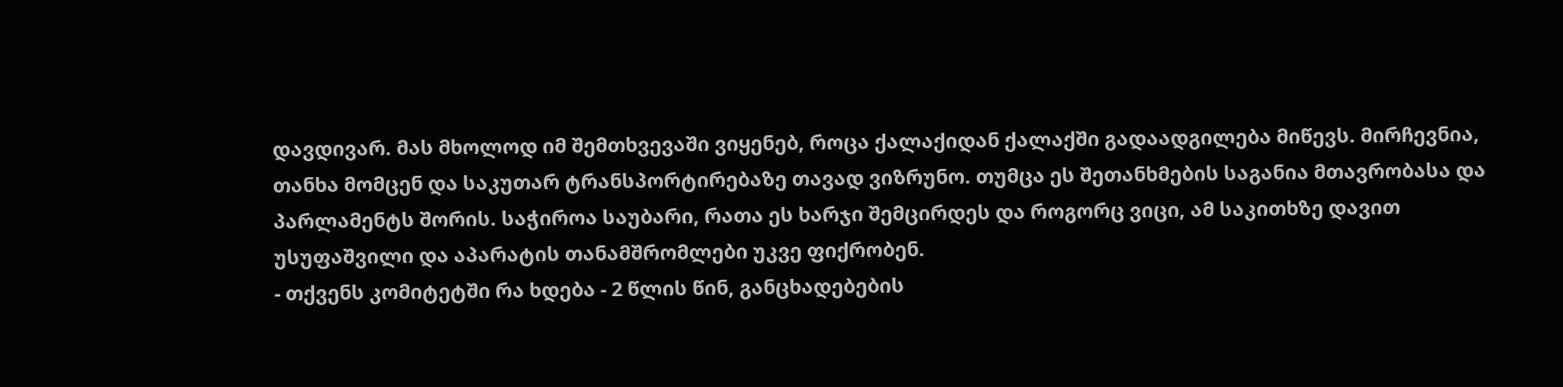დავდივარ. მას მხოლოდ იმ შემთხვევაში ვიყენებ, როცა ქალაქიდან ქალაქში გადაადგილება მიწევს. მირჩევნია, თანხა მომცენ და საკუთარ ტრანსპორტირებაზე თავად ვიზრუნო. თუმცა ეს შეთანხმების საგანია მთავრობასა და პარლამენტს შორის. საჭიროა საუბარი, რათა ეს ხარჯი შემცირდეს და როგორც ვიცი, ამ საკითხზე დავით უსუფაშვილი და აპარატის თანამშრომლები უკვე ფიქრობენ.
- თქვენს კომიტეტში რა ხდება - 2 წლის წინ, განცხადებების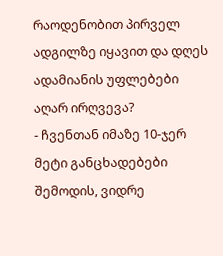რაოდენობით პირველ ადგილზე იყავით და დღეს ადამიანის უფლებები აღარ ირღვევა?
- ჩვენთან იმაზე 10-ჯერ მეტი განცხადებები შემოდის, ვიდრე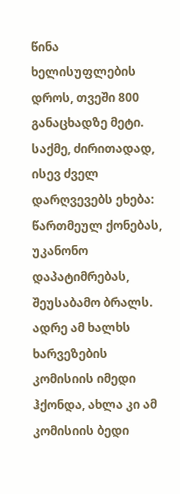წინა ხელისუფლების დროს, თვეში 800 განაცხადზე მეტი. საქმე, ძირითადად, ისევ ძველ დარღვევებს ეხება: წართმეულ ქონებას, უკანონო დაპატიმრებას, შეუსაბამო ბრალს. ადრე ამ ხალხს ხარვეზების კომისიის იმედი ჰქონდა, ახლა კი ამ კომისიის ბედი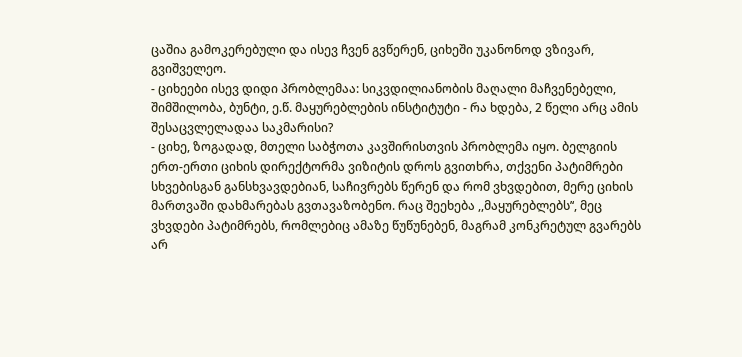ცაშია გამოკერებული და ისევ ჩვენ გვწერენ, ციხეში უკანონოდ ვზივარ, გვიშველეო.
- ციხეები ისევ დიდი პრობლემაა: სიკვდილიანობის მაღალი მაჩვენებელი, შიმშილობა, ბუნტი, ე.წ. მაყურებლების ინსტიტუტი - რა ხდება, 2 წელი არც ამის შესაცვლელადაა საკმარისი?
- ციხე, ზოგადად, მთელი საბჭოთა კავშირისთვის პრობლემა იყო. ბელგიის ერთ-ერთი ციხის დირექტორმა ვიზიტის დროს გვითხრა, თქვენი პატიმრები სხვებისგან განსხვავდებიან, საჩივრებს წერენ და რომ ვხვდებით, მერე ციხის მართვაში დახმარებას გვთავაზობენო. რაც შეეხება ,,მაყურებლებს’‘, მეც ვხვდები პატიმრებს, რომლებიც ამაზე წუწუნებენ, მაგრამ კონკრეტულ გვარებს არ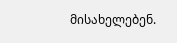მისახელებენ.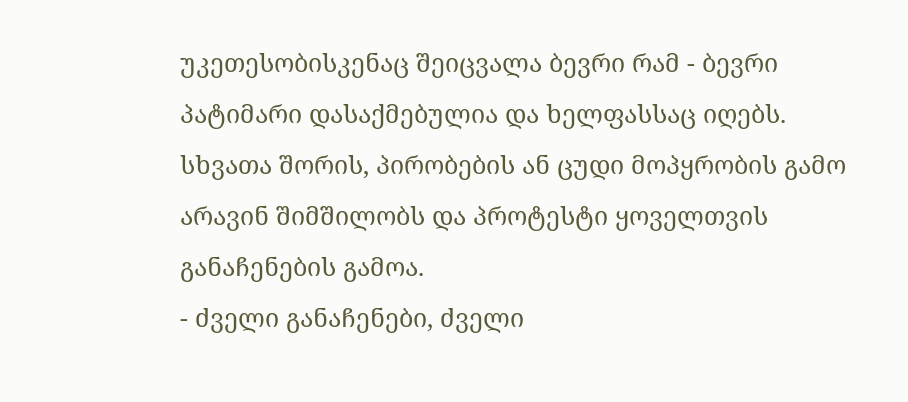უკეთესობისკენაც შეიცვალა ბევრი რამ - ბევრი პატიმარი დასაქმებულია და ხელფასსაც იღებს. სხვათა შორის, პირობების ან ცუდი მოპყრობის გამო არავინ შიმშილობს და პროტესტი ყოველთვის განაჩენების გამოა.
- ძველი განაჩენები, ძველი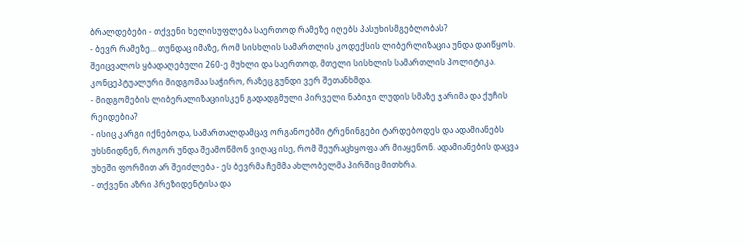ბრალდებები - თქვენი ხელისუფლება საერთოდ რამეზე იღებს პასუხისმგებლობას?
- ბევრ რამეზე... თუნდაც იმაზე, რომ სისხლის სამართლის კოდექსის ლიბერლიზაცია უნდა დაიწყოს. შეიცვალოს ყბადაღებული 260-ე მუხლი და საერთოდ, მთელი სისხლის სამართლის პოლიტიკა. კონცეპტუალური მიდგომაა საჭირო, რაზეც გუნდი ვერ შეთანხმდა.
- მიდგომების ლიბერალიზაციისკენ გადადგმული პირველი ნაბიჯი ლუდის სმაზე ჯარიმა და ქუჩის რეიდებია?
- ისიც კარგი იქნებოდა, სამართალდამცავ ორგანოებში ტრენინგები ტარდებოდეს და ადამიანებს უხსნიდნენ, როგორ უნდა შეამოწმონ ვიღაც ისე, რომ შეურაცხყოფა არ მიაყენონ. ადამიანების დაცვა უხეში ფორმით არ შეიძლება - ეს ბევრმა ჩემმა ახლობელმა პირშიც მითხრა.
- თქვენი აზრი პრეზიდენტისა და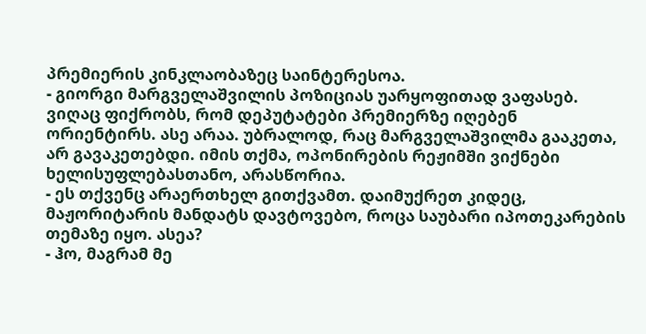პრემიერის კინკლაობაზეც საინტერესოა.
- გიორგი მარგველაშვილის პოზიციას უარყოფითად ვაფასებ. ვიღაც ფიქრობს, რომ დეპუტატები პრემიერზე იღებენ ორიენტირს. ასე არაა. უბრალოდ, რაც მარგველაშვილმა გააკეთა, არ გავაკეთებდი. იმის თქმა, ოპონირების რეჟიმში ვიქნები ხელისუფლებასთანო, არასწორია.
- ეს თქვენც არაერთხელ გითქვამთ. დაიმუქრეთ კიდეც, მაჟორიტარის მანდატს დავტოვებო, როცა საუბარი იპოთეკარების თემაზე იყო. ასეა?
- ჰო, მაგრამ მე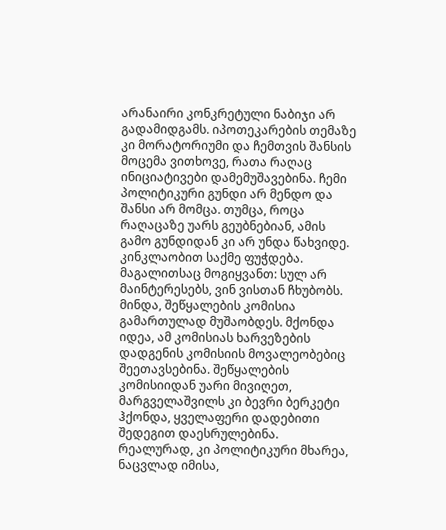არანაირი კონკრეტული ნაბიჯი არ გადამიდგამს. იპოთეკარების თემაზე კი მორატორიუმი და ჩემთვის შანსის მოცემა ვითხოვე, რათა რაღაც ინიციატივები დამემუშავებინა. ჩემი პოლიტიკური გუნდი არ მენდო და შანსი არ მომცა. თუმცა, როცა რაღაცაზე უარს გეუბნებიან, ამის გამო გუნდიდან კი არ უნდა წახვიდე. კინკლაობით საქმე ფუჭდება. მაგალითსაც მოგიყვანთ: სულ არ მაინტერესებს, ვინ ვისთან ჩხუბობს. მინდა, შეწყალების კომისია გამართულად მუშაობდეს. მქონდა იდეა, ამ კომისიას ხარვეზების დადგენის კომისიის მოვალეობებიც შეეთავსებინა. შეწყალების კომისიიდან უარი მივიღეთ, მარგველაშვილს კი ბევრი ბერკეტი ჰქონდა, ყველაფერი დადებითი შედეგით დაესრულებინა. რეალურად, კი პოლიტიკური მხარეა, ნაცვლად იმისა,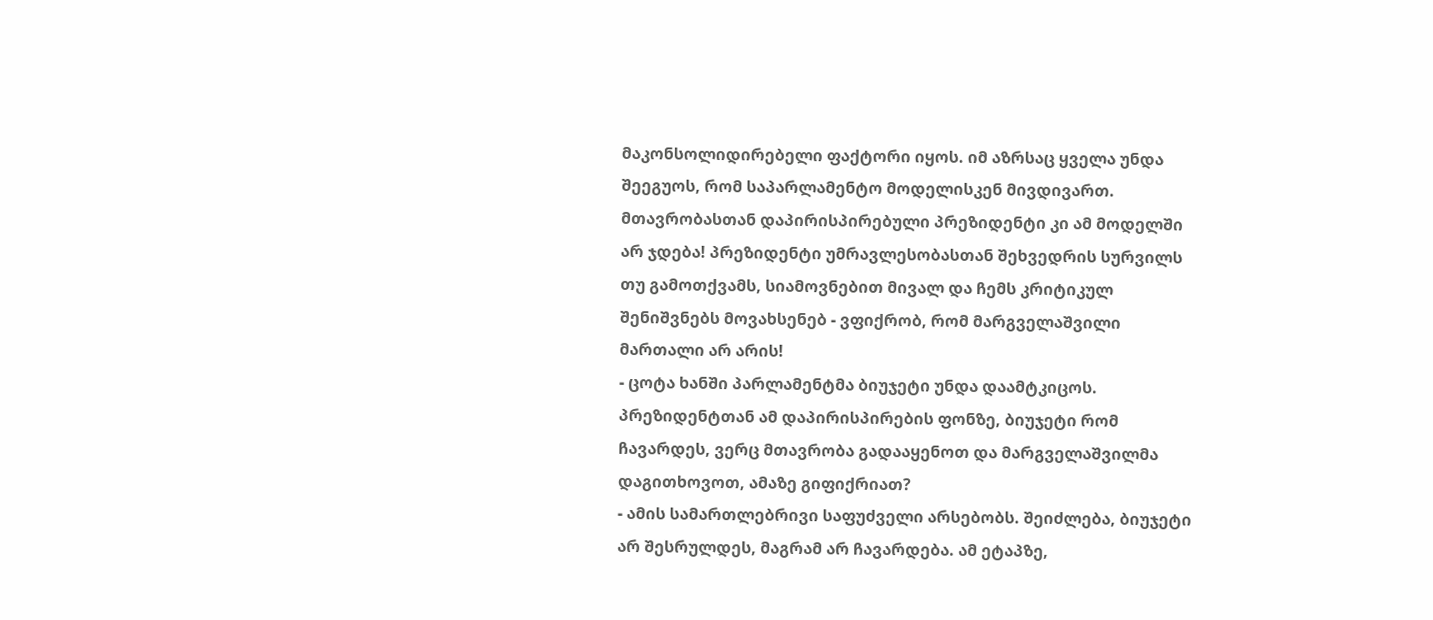მაკონსოლიდირებელი ფაქტორი იყოს. იმ აზრსაც ყველა უნდა შეეგუოს, რომ საპარლამენტო მოდელისკენ მივდივართ. მთავრობასთან დაპირისპირებული პრეზიდენტი კი ამ მოდელში არ ჯდება! პრეზიდენტი უმრავლესობასთან შეხვედრის სურვილს თუ გამოთქვამს, სიამოვნებით მივალ და ჩემს კრიტიკულ შენიშვნებს მოვახსენებ - ვფიქრობ, რომ მარგველაშვილი მართალი არ არის!
- ცოტა ხანში პარლამენტმა ბიუჯეტი უნდა დაამტკიცოს. პრეზიდენტთან ამ დაპირისპირების ფონზე, ბიუჯეტი რომ ჩავარდეს, ვერც მთავრობა გადააყენოთ და მარგველაშვილმა დაგითხოვოთ, ამაზე გიფიქრიათ?
- ამის სამართლებრივი საფუძველი არსებობს. შეიძლება, ბიუჯეტი არ შესრულდეს, მაგრამ არ ჩავარდება. ამ ეტაპზე,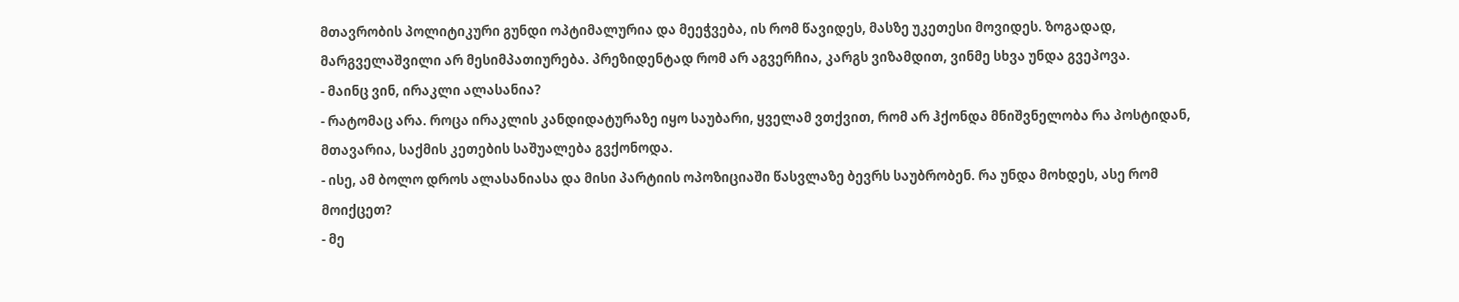მთავრობის პოლიტიკური გუნდი ოპტიმალურია და მეეჭვება, ის რომ წავიდეს, მასზე უკეთესი მოვიდეს. ზოგადად, მარგველაშვილი არ მესიმპათიურება. პრეზიდენტად რომ არ აგვერჩია, კარგს ვიზამდით, ვინმე სხვა უნდა გვეპოვა.
- მაინც ვინ, ირაკლი ალასანია?
- რატომაც არა. როცა ირაკლის კანდიდატურაზე იყო საუბარი, ყველამ ვთქვით, რომ არ ჰქონდა მნიშვნელობა რა პოსტიდან, მთავარია, საქმის კეთების საშუალება გვქონოდა.
- ისე, ამ ბოლო დროს ალასანიასა და მისი პარტიის ოპოზიციაში წასვლაზე ბევრს საუბრობენ. რა უნდა მოხდეს, ასე რომ მოიქცეთ?
- მე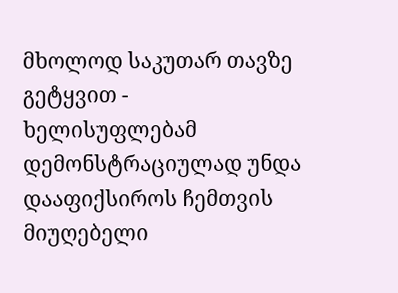მხოლოდ საკუთარ თავზე გეტყვით - ხელისუფლებამ დემონსტრაციულად უნდა დააფიქსიროს ჩემთვის მიუღებელი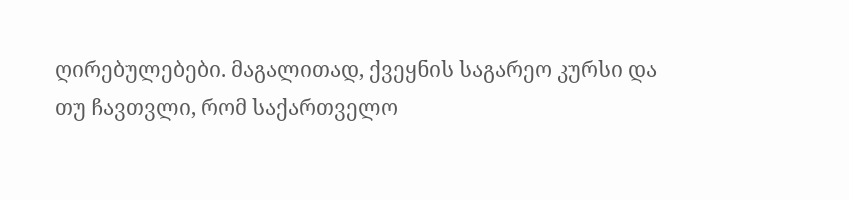ღირებულებები. მაგალითად, ქვეყნის საგარეო კურსი და თუ ჩავთვლი, რომ საქართველო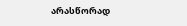არასწორად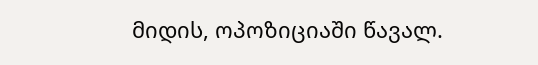მიდის, ოპოზიციაში წავალ.